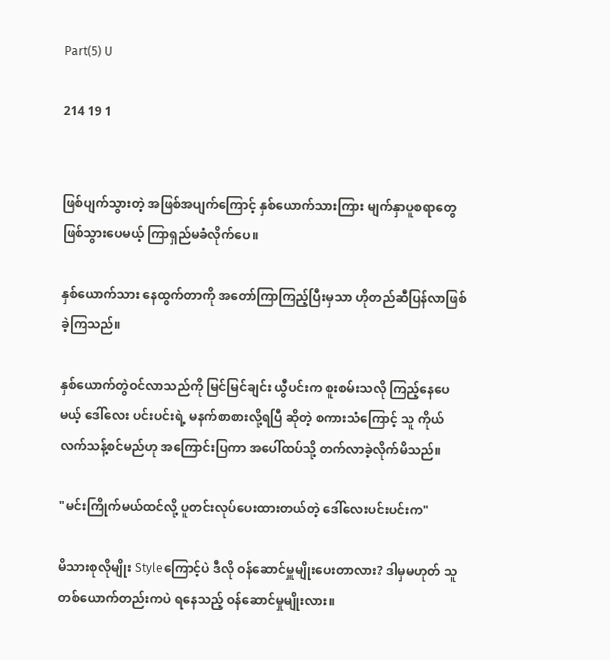Part(5) U

214 19 1


ဖြစ်ပျက်သွားတဲ့ အဖြစ်အပျက်ကြောင့် နှစ်ယောက်သားကြား မျက်နှာပူစရာတွေ ဖြစ်သွားပေမယ့် ကြာရှည်မခံလိုက်ပေ။

နှစ်ယောက်သား နေထွက်တာကို အတော်ကြာကြည့်ပြီးမှသာ ဟိုတည်ဆီပြန်လာဖြစ်ခဲ့ကြသည်။

နှစ်ယောက်တွဲဝင်လာသည်ကို မြင်မြင်ချင်း ယွီပင်းက စူးစမ်းသလို ကြည့်နေပေမယ့် ဒေါ်လေး ပင်းပင်းရဲ့ မနက်စာစားလို့ရပြီ ဆိုတဲ့ စကားသံကြောင့် သူ ကိုယ်လက်သန့်စင်မည်ဟု အကြောင်းပြကာ အပေါ်ထပ်သို့ တက်လာခဲ့လိုက်မိသည်။

"မင်းကြိုက်မယ်ထင်လို့ ပူတင်းလုပ်ပေးထားတယ်တဲ့ ဒေါ်လေးပင်းပင်းက"

မိသားစုလိုမျိုး Styleကြောင့်ပဲ ဒီလို ဝန်ဆောင်မှူမျိုးပေးတာလား? ဒါမှမဟုတ် သူတစ်ယောက်တည်းကပဲ ရနေသည့် ဝန်ဆောင်မှုမျိုးလား။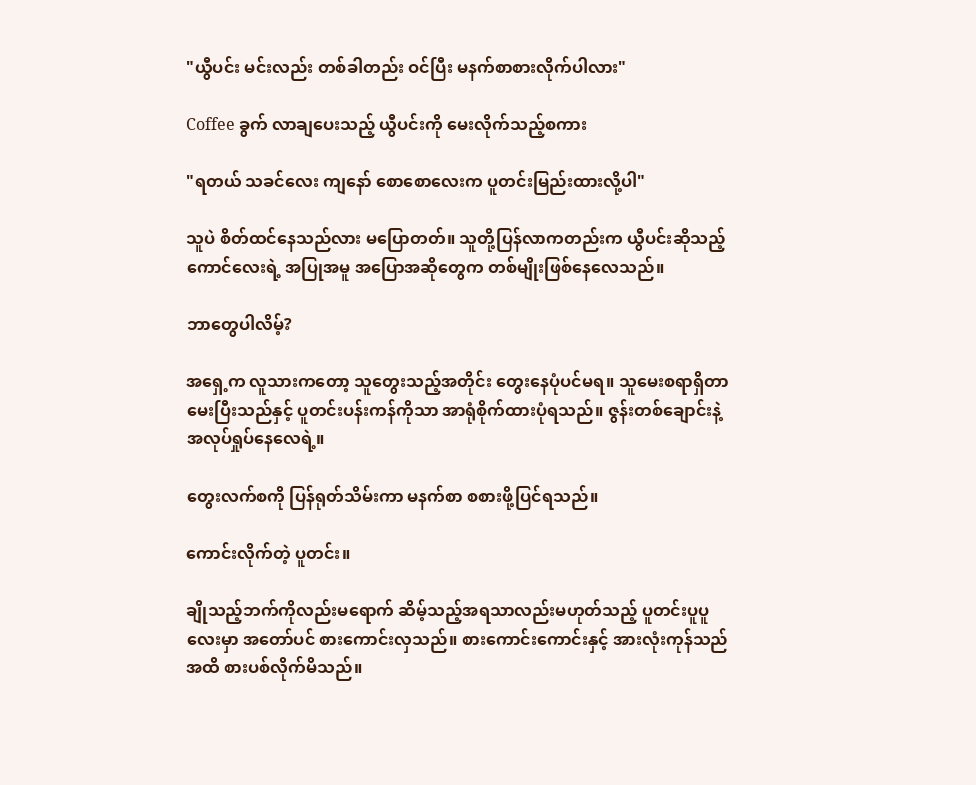"ယွီပင်း မင်းလည်း တစ်ခါတည်း ဝင်ပြီး မနက်စာစားလိုက်ပါလား"

Coffee ခွက် လာချပေးသည့် ယွီပင်းကို မေးလိုက်သည့်စကား

"ရတယ် သခင်လေး ကျနော် စောစောလေးက ပူတင်းမြည်းထားလို့ပါ"

သူပဲ စိတ်ထင်နေသည်လား မပြောတတ်။ သူတို့ပြန်လာကတည်းက ယွီပင်းဆိုသည့် ကောင်လေးရဲ့ အပြုအမူ အပြောအဆိုတွေက တစ်မျိုးဖြစ်နေလေသည်။

ဘာတွေပါလိမ့်?

အရှေ့က လူသားကတော့ သူတွေးသည့်အတိုင်း တွေးနေပုံပင်မရ။ သူမေးစရာရှိတာ မေးပြီးသည်နှင့် ပူတင်းပန်းကန်ကိုသာ အာရုံစိုက်ထားပုံရသည်။ ဇွန်းတစ်ချောင်းနဲ့ အလုပ်ရှုပ်နေလေရဲ့။

တွေးလက်စကို ပြန်ရုတ်သိမ်းကာ မနက်စာ စစားဖို့ပြင်ရသည်။

ကောင်းလိုက်တဲ့ ပူတင်း။

ချိုသည့်ဘက်ကိုလည်းမရောက် ဆိမ့်သည့်အရသာလည်းမဟုတ်သည့် ပူတင်းပူပူလေးမှာ အတော်ပင် စားကောင်းလှသည်။ စားကောင်းကောင်းနှင့် အားလုံးကုန်သည်အထိ စားပစ်လိုက်မိသည်။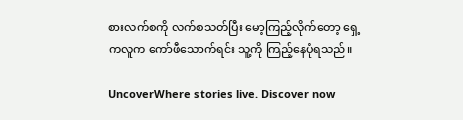စားလက်စကို လက်စသတ်ပြီး မော့ကြည့်လိုက်တော့ ရှေ့ကလူက ကော်ဖီသောက်ရင်း သူ့ကို ကြည့်နေပုံရသည်။

UncoverWhere stories live. Discover now